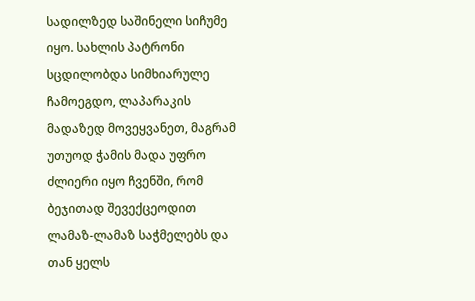სადილზედ საშინელი სიჩუმე იყო. სახლის პატრონი სცდილობდა სიმხიარულე ჩამოეგდო, ლაპარაკის მადაზედ მოვეყვანეთ, მაგრამ უთუოდ ჭამის მადა უფრო ძლიერი იყო ჩვენში, რომ ბეჯითად შევექცეოდით ლამაზ-ლამაზ საჭმელებს და თან ყელს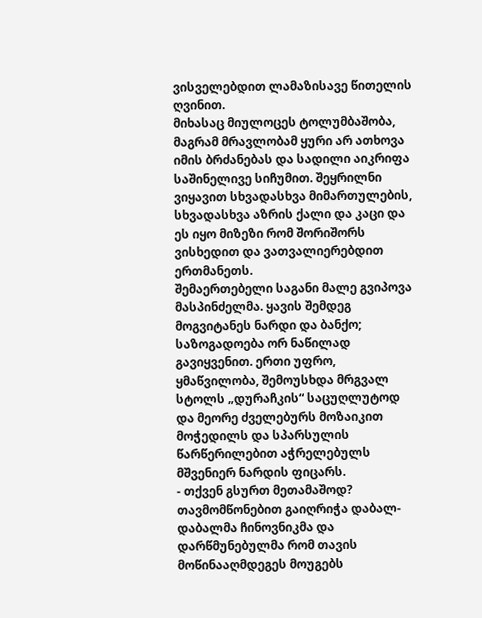ვისველებდით ლამაზისავე წითელის ღვინით.
მიხასაც მიულოცეს ტოლუმბაშობა, მაგრამ მრავლობამ ყური არ ათხოვა იმის ბრძანებას და სადილი აიკრიფა საშინელივე სიჩუმით. შეყრილნი ვიყავით სხვადასხვა მიმართულების, სხვადასხვა აზრის ქალი და კაცი და ეს იყო მიზეზი რომ შორიშორს ვისხედით და ვათვალიერებდით ერთმანეთს.
შემაერთებელი საგანი მალე გვიპოვა მასპინძელმა. ყავის შემდეგ მოგვიტანეს ნარდი და ბანქო; საზოგადოება ორ ნაწილად გავიყვენით. ერთი უფრო, ყმაწვილობა, შემოუსხდა მრგვალ სტოლს „დურაჩკის“ საცუღლუტოდ და მეორე ძველებურს მოზაიკით მოჭედილს და სპარსულის წარწერილებით აჭრელებულს მშვენიერ ნარდის ფიცარს.
- თქვენ გსურთ მეთამაშოდ? თავმომწონებით გაიღრიჭა დაბალ-დაბალმა ჩინოვნიკმა და დარწმუნებულმა რომ თავის მოწინააღმდეგეს მოუგებს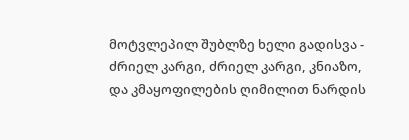მოტვლეპილ შუბლზე ხელი გადისვა - ძრიელ კარგი, ძრიელ კარგი, კნიაზო, და კმაყოფილების ღიმილით ნარდის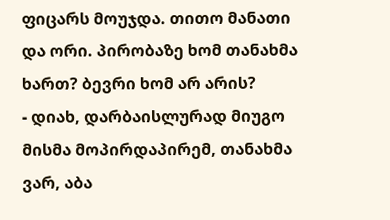ფიცარს მოუჯდა. თითო მანათი და ორი. პირობაზე ხომ თანახმა ხართ? ბევრი ხომ არ არის?
- დიახ, დარბაისლურად მიუგო მისმა მოპირდაპირემ, თანახმა ვარ, აბა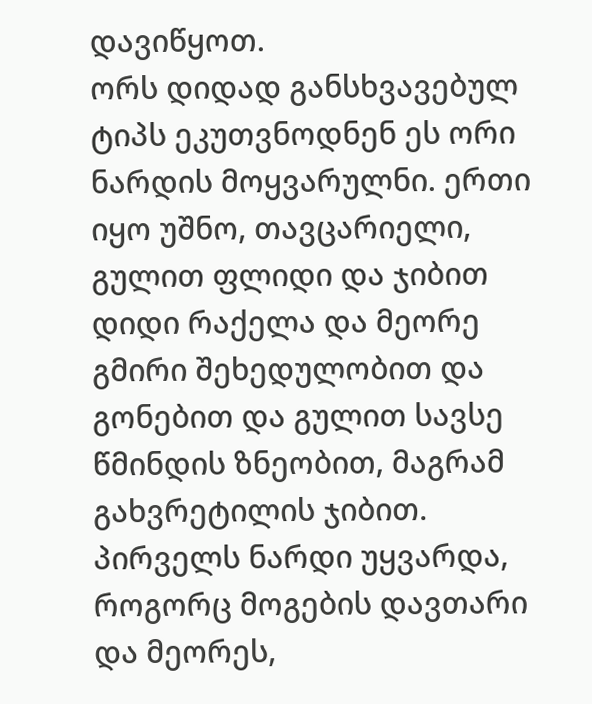დავიწყოთ.
ორს დიდად განსხვავებულ ტიპს ეკუთვნოდნენ ეს ორი ნარდის მოყვარულნი. ერთი იყო უშნო, თავცარიელი, გულით ფლიდი და ჯიბით დიდი რაქელა და მეორე გმირი შეხედულობით და გონებით და გულით სავსე წმინდის ზნეობით, მაგრამ გახვრეტილის ჯიბით. პირველს ნარდი უყვარდა, როგორც მოგების დავთარი და მეორეს,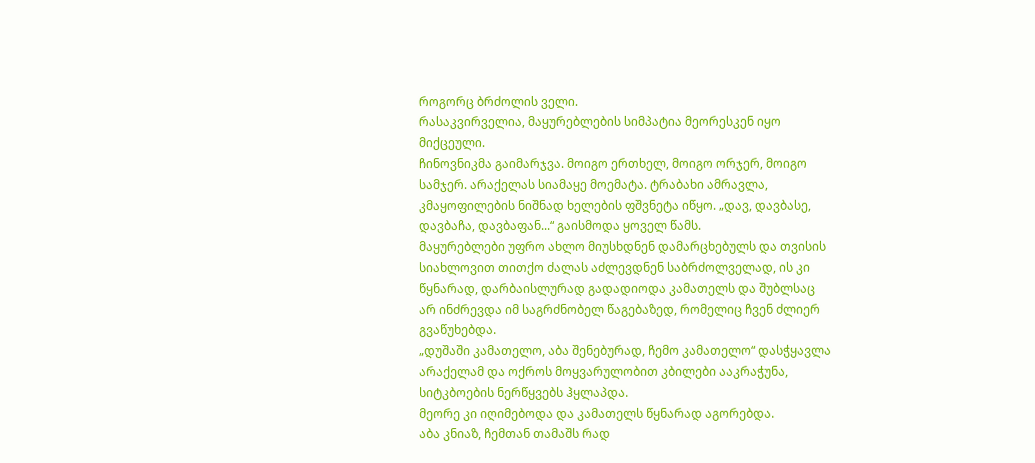როგორც ბრძოლის ველი.
რასაკვირველია, მაყურებლების სიმპატია მეორესკენ იყო მიქცეული.
ჩინოვნიკმა გაიმარჯვა. მოიგო ერთხელ, მოიგო ორჯერ, მოიგო სამჯერ. არაქელას სიამაყე მოემატა. ტრაბახი ამრავლა, კმაყოფილების ნიშნად ხელების ფშვნეტა იწყო. „დავ, დავბასე, დავბაჩა, დავბაფან...“ გაისმოდა ყოველ წამს.
მაყურებლები უფრო ახლო მიუსხდნენ დამარცხებულს და თვისის სიახლოვით თითქო ძალას აძლევდნენ საბრძოლველად, ის კი წყნარად, დარბაისლურად გადადიოდა კამათელს და შუბლსაც არ ინძრევდა იმ საგრძნობელ წაგებაზედ, რომელიც ჩვენ ძლიერ გვაწუხებდა.
„დუშაში კამათელო, აბა შენებურად, ჩემო კამათელო“ დასჭყავლა არაქელამ და ოქროს მოყვარულობით კბილები ააკრაჭუნა, სიტკბოების ნერწყვებს ჰყლაპდა.
მეორე კი იღიმებოდა და კამათელს წყნარად აგორებდა.
აბა კნიაზ, ჩემთან თამაშს რად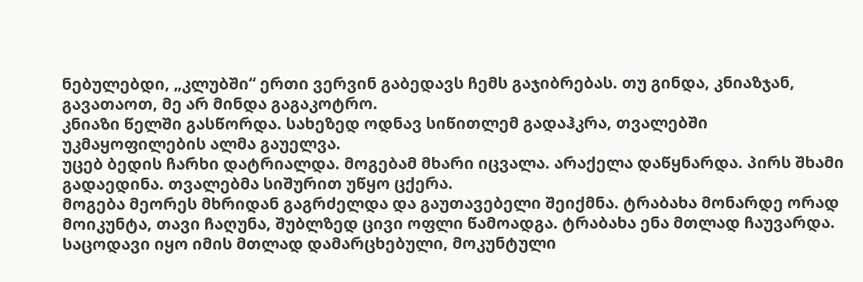ნებულებდი, „კლუბში“ ერთი ვერვინ გაბედავს ჩემს გაჯიბრებას. თუ გინდა, კნიაზჯან, გავათაოთ, მე არ მინდა გაგაკოტრო.
კნიაზი წელში გასწორდა. სახეზედ ოდნავ სიწითლემ გადაჰკრა, თვალებში უკმაყოფილების ალმა გაუელვა.
უცებ ბედის ჩარხი დატრიალდა. მოგებამ მხარი იცვალა. არაქელა დაწყნარდა. პირს შხამი გადაედინა. თვალებმა სიშურით უწყო ცქერა.
მოგება მეორეს მხრიდან გაგრძელდა და გაუთავებელი შეიქმნა. ტრაბახა მონარდე ორად მოიკუნტა, თავი ჩაღუნა, შუბლზედ ცივი ოფლი წამოადგა. ტრაბახა ენა მთლად ჩაუვარდა. საცოდავი იყო იმის მთლად დამარცხებული, მოკუნტული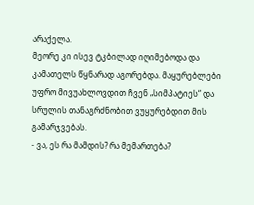არაქელა.
მეორე კი ისევ ტკბილად იღიმებოდა და კამათელს წყნარად აგორებდა. მაყურებლები უფრო მივუახლოვდით ჩვენ „სიმპატიეს“ და სრულის თანაგრძნობით ვუყურებდით მის გამარჯვებას.
- ვა, ეს რა მამდის? რა მემართება?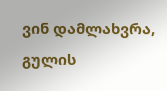ვინ დამლახვრა, გულის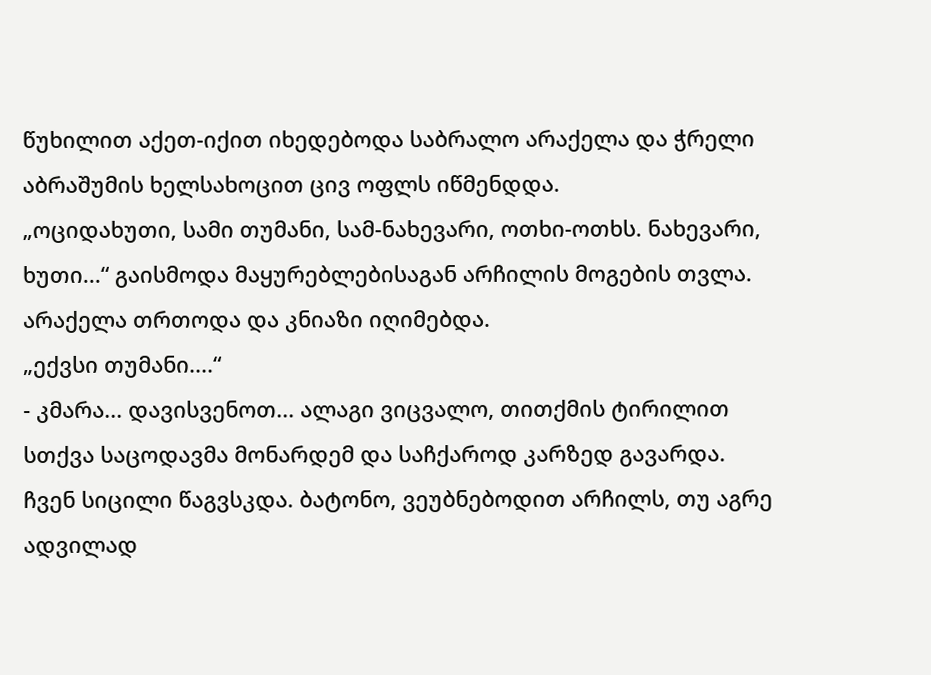წუხილით აქეთ-იქით იხედებოდა საბრალო არაქელა და ჭრელი აბრაშუმის ხელსახოცით ცივ ოფლს იწმენდდა.
„ოციდახუთი, სამი თუმანი, სამ-ნახევარი, ოთხი-ოთხს. ნახევარი, ხუთი...“ გაისმოდა მაყურებლებისაგან არჩილის მოგების თვლა.
არაქელა თრთოდა და კნიაზი იღიმებდა.
„ექვსი თუმანი....“
- კმარა... დავისვენოთ... ალაგი ვიცვალო, თითქმის ტირილით სთქვა საცოდავმა მონარდემ და საჩქაროდ კარზედ გავარდა.
ჩვენ სიცილი წაგვსკდა. ბატონო, ვეუბნებოდით არჩილს, თუ აგრე ადვილად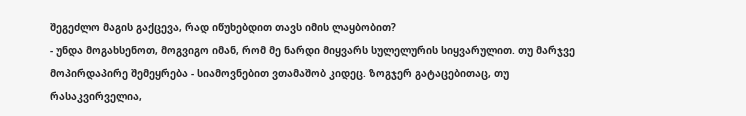შეგეძლო მაგის გაქცევა, რად იწუხებდით თავს იმის ლაყბობით?
- უნდა მოგახსენოთ, მოგვიგო იმან, რომ მე ნარდი მიყვარს სულელურის სიყვარულით. თუ მარჯვე მოპირდაპირე შემეყრება - სიამოვნებით ვთამაშობ კიდეც. ზოგჯერ გატაცებითაც, თუ რასაკვირველია,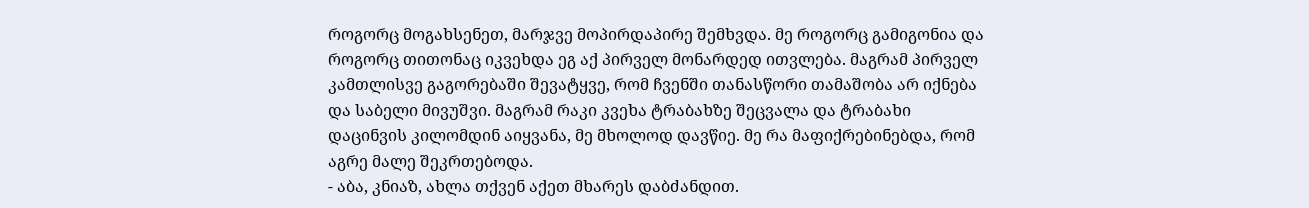როგორც მოგახსენეთ, მარჯვე მოპირდაპირე შემხვდა. მე როგორც გამიგონია და როგორც თითონაც იკვეხდა ეგ აქ პირველ მონარდედ ითვლება. მაგრამ პირველ კამთლისვე გაგორებაში შევატყვე, რომ ჩვენში თანასწორი თამაშობა არ იქნება და საბელი მივუშვი. მაგრამ რაკი კვეხა ტრაბახზე შეცვალა და ტრაბახი დაცინვის კილომდინ აიყვანა, მე მხოლოდ დავწიე. მე რა მაფიქრებინებდა, რომ აგრე მალე შეკრთებოდა.
- აბა, კნიაზ, ახლა თქვენ აქეთ მხარეს დაბძანდით.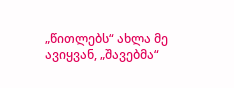„წითლებს“ ახლა მე ავიყვან, „შავებმა“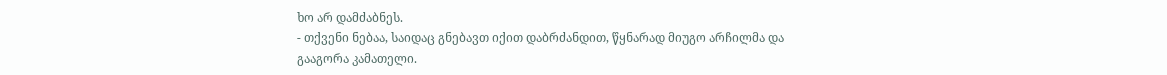ხო არ დამძაბნეს.
- თქვენი ნებაა, საიდაც გნებავთ იქით დაბრძანდით, წყნარად მიუგო არჩილმა და გააგორა კამათელი.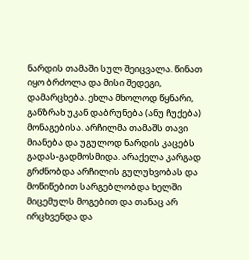ნარდის თამაში სულ შეიცვალა. წინათ იყო ბრძოლა და მისი შედეგი, დამარცხება. ეხლა მხოლოდ წყნარი, განზრახ უკან დაბრუნება (ანუ ჩუქება) მონაგებისა. არჩილმა თამაშს თავი მიანება და უგულოდ ნარდის კაცებს გადას-გადმოსმიდა. არაქელა კარგად გრძნობდა არჩილის გულუხვობას და მოწიწებით სარგებლობდა ხელში მიცემულს მოგებით და თანაც არ ირცხვენდა და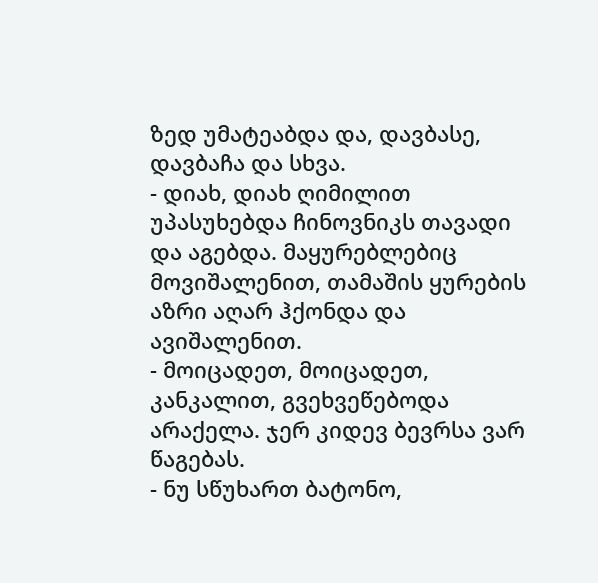ზედ უმატეაბდა და, დავბასე, დავბაჩა და სხვა.
- დიახ, დიახ ღიმილით უპასუხებდა ჩინოვნიკს თავადი და აგებდა. მაყურებლებიც მოვიშალენით, თამაშის ყურების აზრი აღარ ჰქონდა და ავიშალენით.
- მოიცადეთ, მოიცადეთ, კანკალით, გვეხვეწებოდა არაქელა. ჯერ კიდევ ბევრსა ვარ წაგებას.
- ნუ სწუხართ ბატონო,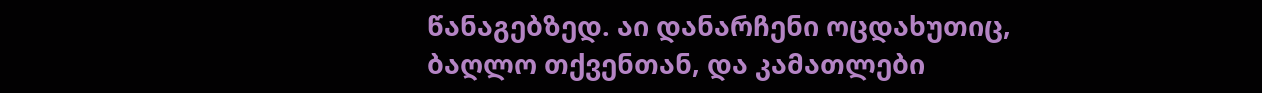წანაგებზედ. აი დანარჩენი ოცდახუთიც, ბაღლო თქვენთან, და კამათლები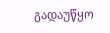გადაუწყო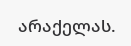არაქელას.